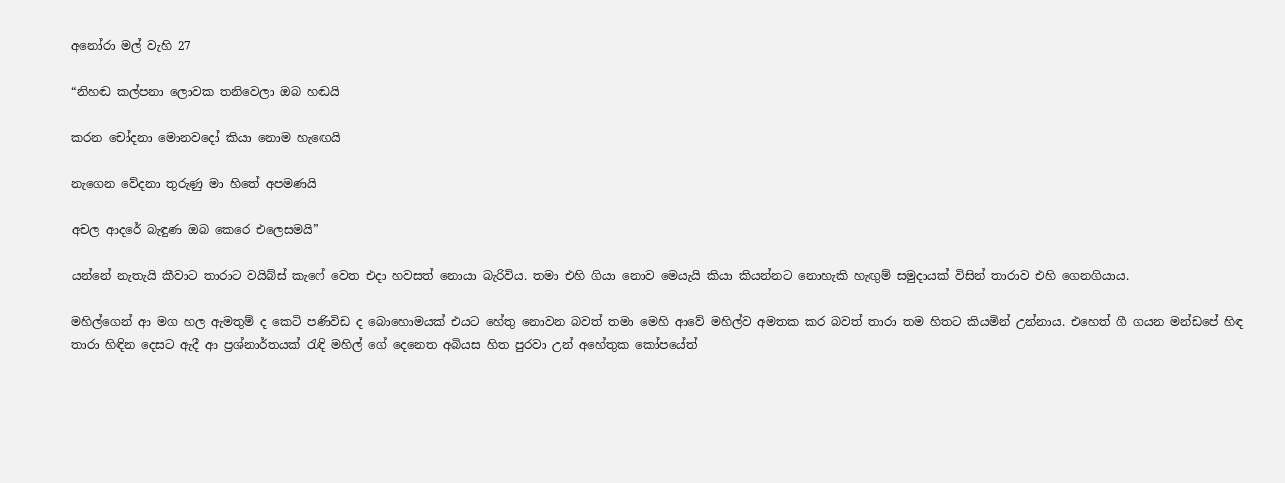අනෝරා මල් වැහි 27

“නිහඬ කල්පනා ලොවක තනිවෙලා ඔබ හඬයි

කරන චෝදනා මොනවදෝ කියා නොම හැඟෙයි

නැගෙන වේදනා තුරුණු මා හිතේ අපමණයි

අචල ආදරේ බැඳුණ ඔබ කෙරෙ එලෙසමයි”

යන්නේ නැතැයි කීවාට තාරාට වයිබ්ස් කැෆේ වෙත එදා හවසත් නොයා බැරිවිය. තමා එහි ගියා නොව මෙයැයි කියා කියන්නට නොහැකි හැඟුම් සමුදායක් විසින් තාරාව එහි ගෙනගියාය.

මහිල්ගෙන් ආ මග හල ඇමතුම් ද කෙටි පණිවිඩ ද බොහොමයක් එයට හේතු නොවන බවත් තමා මෙහි ආවේ මහිල්ව අමතක කර බවත් තාරා තම හිතට කියමින් උන්නාය. එහෙත් ගී ගයන මන්ඩපේ හිඳ තාරා හිඳින දෙසට ඇදී ආ ප්‍රශ්නාර්තයක් රැඳි මහිල් ගේ දෙනෙත අබියස හිත පුරවා උන් අහේතුක කෝපයේත්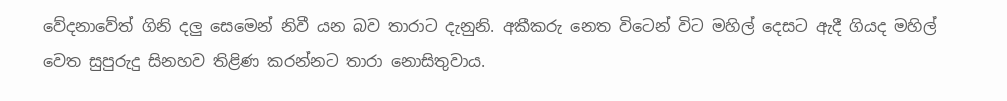වේදනාවේත් ගිනි දලු සෙමෙන් නිවී යන බව තාරාට දැනුනි. අකීකරු නෙත විටෙන් විට මහිල් දෙසට ඇදී ගියද මහිල් වෙත සුපුරුදු සිනහව තිළිණ කරන්නට තාරා නොසිතුවාය.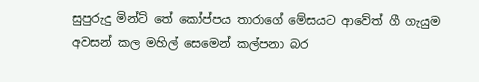සුපුරුදු මින්ට් තේ කෝප්පය තාරාගේ මේසයට ආවේත් ගී ගැයුම අවසන් කල මහිල් සෙමෙන් කල්පනා බර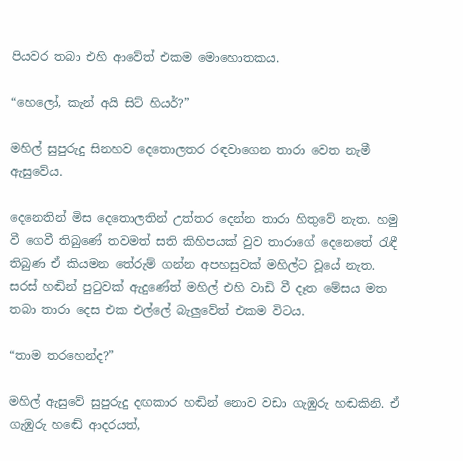පියවර තබා එහි ආවේත් එකම මොහොතකය.

“හෙලෝ, කැන් අයි සිට් හියර්?”

මහිල් සුපුරුදු සිනහව දෙතොලතර රඳවාගෙන තාරා වෙත නැමී ඇසුවේය.

දෙනෙතින් මිස දෙතොලතින් උත්තර දෙන්න තාරා හිතුවේ නැත. හමු වී ගෙවී තිබුණේ තවමත් සති කිහිපයක් වුව තාරාගේ දෙනෙතේ රැඳී තිබුණ ඒ කියමන තේරුම් ගන්න අපහසුවක් මහිල්ට වූයේ නැත. සරස් හඬින් පුටුවක් ඇදුණේත් මහිල් එහි වාඩි වී දෑත මේසය මත තබා තාරා දෙස එක එල්ලේ බැලුවේත් එකම විටය.

“තාම තරහෙන්ද?”

මහිල් ඇසුවේ සුපුරුදු දඟකාර හඬින් නොව වඩා ගැඹුරු හඬකිනි. ඒ ගැඹුරු හඬේ ආදරයත්,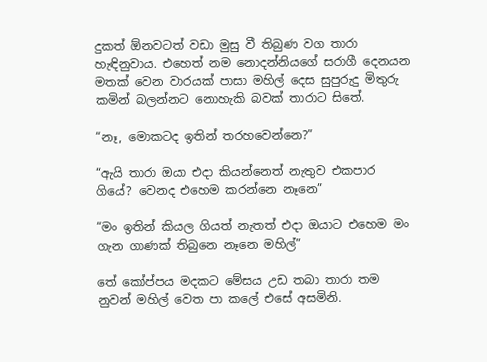දුකත් ඕනවටත් වඩා මුසු වී තිබුණ වග තාරා හැඳිනුවාය. එහෙත් නම නොදන්නියගේ සරාගී දෙනයන මතක් වෙන වාරයක් පාසා මහිල් දෙස සුපුරුදු මිතුරු කමින් බලන්නට නොහැකි බවක් තාරාට සිතේ.

“නෑ, මොකටද ඉතින් තරහවෙන්නෙ?”

“ඇයි තාරා ඔයා එදා කියන්නෙත් නැතුව එකපාර ගියේ? වෙනද එහෙම කරන්නෙ නෑනෙ”

“මං ඉතින් කියල ගියත් නැතත් එදා ඔයාට එහෙම මං ගැන ගාණක් තිබුනෙ නෑනෙ මහිල්”

තේ කෝප්පය මදකට මේසය උඩ තබා තාරා තම නුවන් මහිල් වෙත පා කලේ එසේ අසමිනි.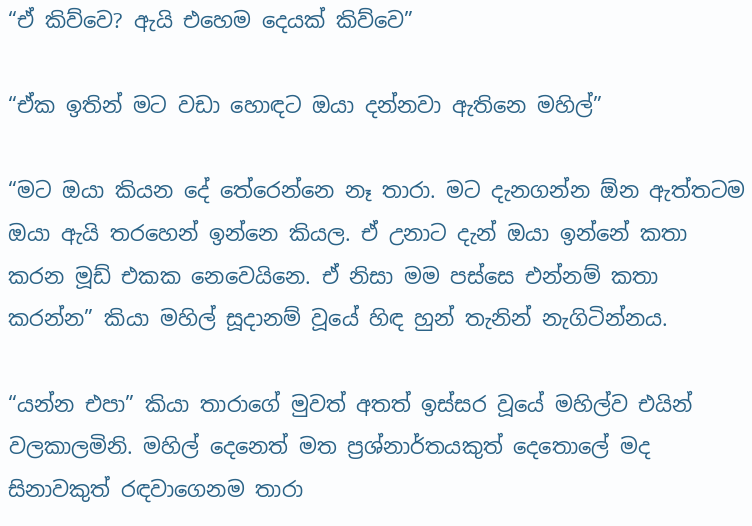“ඒ කිව්වෙ? ඇයි එහෙම දෙයක් කිව්වෙ”

“ඒක ඉතින් මට වඩා හොඳට ඔයා දන්නවා ඇතිනෙ මහිල්”

“මට ඔයා කියන දේ තේරෙන්නෙ නෑ තාරා. මට දැනගන්න ඕන ඇත්තටම ඔයා ඇයි තරහෙන් ඉන්නෙ කියල. ඒ උනාට දැන් ඔයා ඉන්නේ කතා කරන මූඩ් එකක නෙවෙයිනෙ. ඒ නිසා මම පස්සෙ එන්නම් කතා කරන්න” කියා මහිල් සූදානම් වූයේ හිඳ හුන් තැනින් නැගිටින්නය.

“යන්න එපා” කියා තාරාගේ මුවත් අතත් ඉස්සර වූයේ මහිල්ව එයින් වලකාලමිනි. මහිල් දෙනෙත් මත ප්‍රශ්නාර්තයකුත් දෙතොලේ මද සිනාවකුත් රඳවාගෙනම තාරා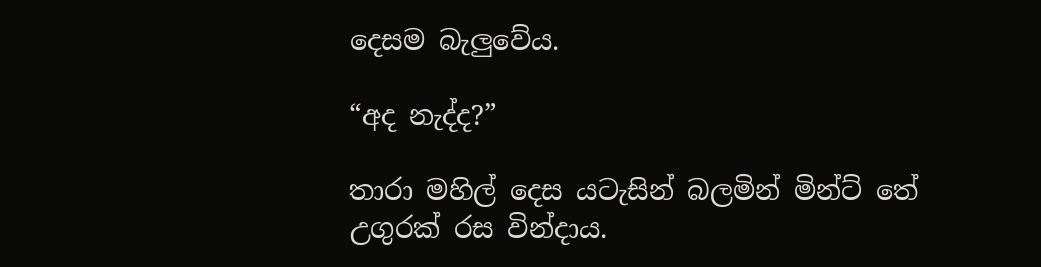දෙසම බැලුවේය.

“අද නැද්ද?”

තාරා මහිල් දෙස යටැසින් බලමින් මින්ට් තේ උගුරක් රස වින්දාය.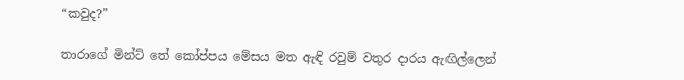“කවුද?”

තාරාගේ මින්ට් තේ කෝප්පය මේසය මත ඇඳි රවුම් වතුර දාරය ඇඟිල්ලෙන්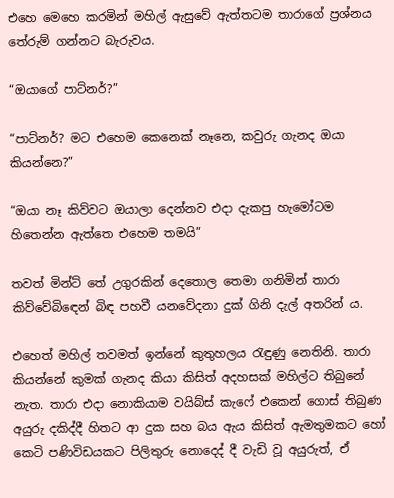එහෙ මෙහෙ කරමින් මහිල් ඇසුවේ ඇත්තටම තාරාගේ ප්‍රශ්නය තේරුම් ගන්නට බැරුවය.

“ඔයාගේ පාට්නර්?”

“පාට්නර්? මට එහෙම කෙනෙක් නෑනෙ, කවුරු ගැනද ඔයා කියන්නෙ?”

“ඔයා නෑ කිව්වට ඔයාලා දෙන්නව එදා දැකපු හැමෝටම හිතෙන්න ඇත්තෙ එහෙම තමයි”

තවත් මින්ට් තේ උගුරකින් දෙතොල තෙමා ගනිමින් තාරා කිව්වේබිඳෙන් බිඳ පහවී යනවේදනා දුක් ගිනි දැල් අතරින් ය.

එහෙත් මහිල් තවමත් ඉන්නේ කුතුහලය රැඳුණු නෙතිනි. තාරා කියන්නේ කුමක් ගැනද කියා කිසිත් අදහසක් මහිල්ට තිබුනේ නැත. තාරා එදා නොකියාම වයිබ්ස් කැෆේ එකෙන් ගොස් තිබුණ අයුරු දකිද්දී හිතට ආ දුක සහ බය ඇය කිසිත් ඇමතුමකට හෝ කෙටි පණිවිඩයකට පිලිතුරු නොදෙද් දී වැඩි වූ අයුරුත්, ඒ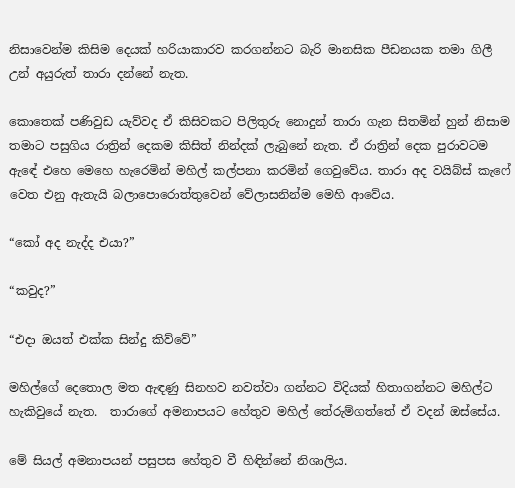නිසාවෙන්ම කිසිම දෙයක් හරියාකාරව කරගන්නට බැරි මානසික පීඩනයක තමා ගිලී උන් අයුරුත් තාරා දන්නේ නැත.

කොතෙක් පණිවුඩ යැව්වද ඒ කිසිවකට පිලිතුරු නොදුන් තාරා ගැන සිතමින් හුන් නිසාම තමාට පසුගිය රාත්‍රින් දෙකම කිසිත් නින්දක් ලැබුනේ නැත. ඒ රාත්‍රින් දෙක පුරාවටම ඇඳේ එහෙ මෙහෙ හැරෙමින් මහිල් කල්පනා කරමින් ගෙවුවේය. තාරා අද වයිබ්ස් කැෆේ වෙත එනු ඇතැයි බලාපොරොත්තුවෙන් වේලාසනින්ම මෙහි ආවේය.

“කෝ අද නැද්ද එයා?”

“කවුද?”

“එදා ඔයත් එක්ක සින්දු කිව්වේ”

මහිල්ගේ දෙතොල මත ඇඳණු සිනහව නවත්වා ගන්නට විදියක් හිතාගන්නට මහිල්ට හැකිවුයේ නැත.  තාරාගේ අමනාපයට හේතුව මහිල් තේරුම්ගත්තේ ඒ වදන් ඔස්සේය.

මේ සියල් අමනාපයන් පසුපස හේතුව වී හිඳින්නේ නිශාලිය.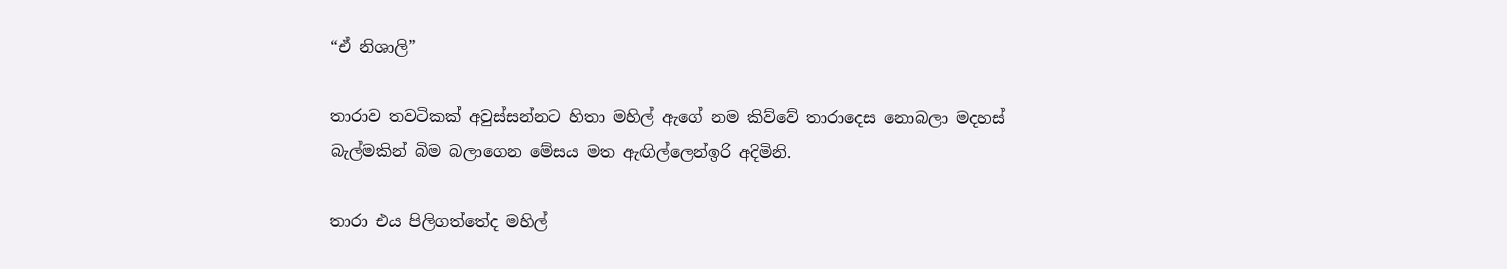“ඒ නිශාලි”

තාරාව තවටිකක් අවුස්සන්නට හිතා මහිල් ඇගේ නම කිව්වේ තාරාදෙස නොබලා මදහස් බැල්මකින් බිම බලාගෙන මේසය මත ඇඟිල්ලෙන්ඉරි අදිමිනි.

තාරා එය පිලිගත්තේද මහිල්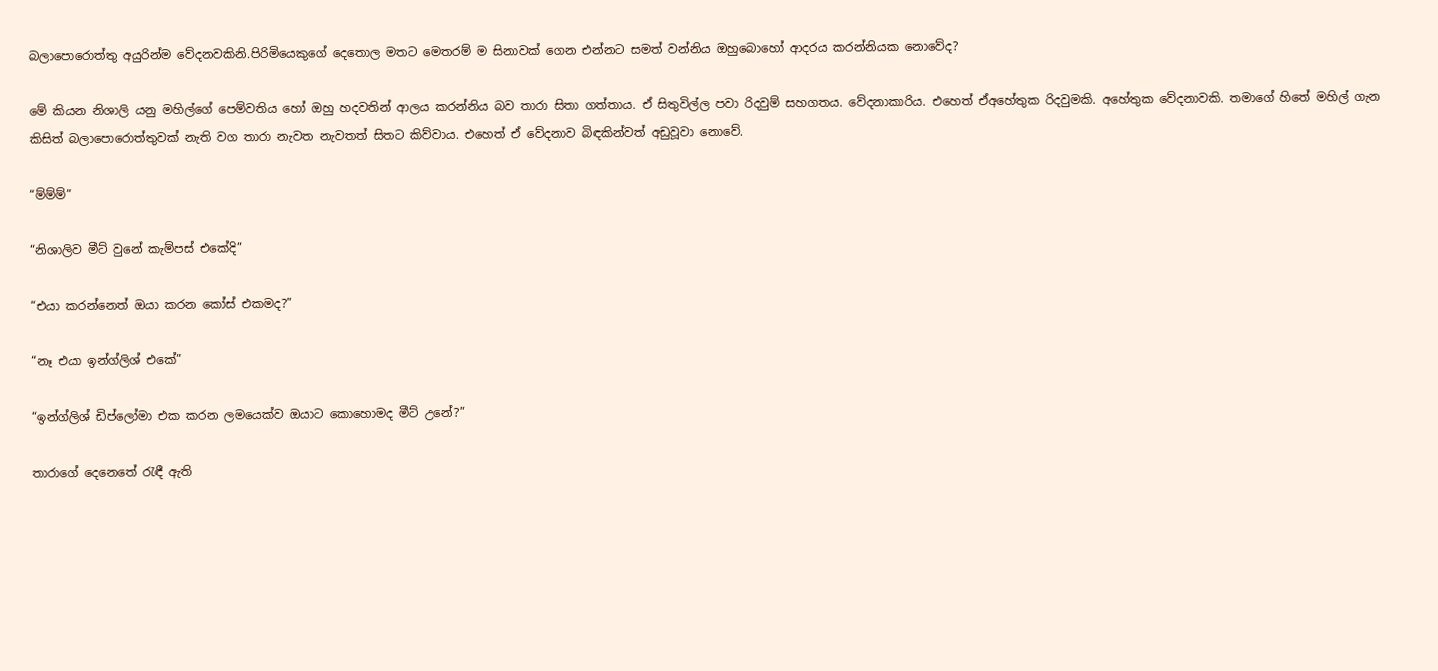බලාපොරොත්තු අයුරින්ම වේදනවකිනි.පිරිමියෙකුගේ දෙතොල මතට මෙතරම් ම සිනාවක් ගෙන එන්නට සමත් වන්නිය ඔහුබොහෝ ආදරය කරන්නියක නොවේද?

මේ කියන නිශාලි යනු මහිල්ගේ පෙම්වතිය හෝ ඔහු හදවතින් ආලය කරන්නිය බව තාරා සිතා ගත්තාය. ඒ සිතුවිල්ල පවා රිදවුම් සහගතය. වේදනාකාරිය. එහෙත් ඒඅහේතුක රිදවුමකි. අහේතුක වේදනාවකි. තමාගේ හිතේ මහිල් ගැන කිසිත් බලාපොරොත්තුවක් නැති වග තාරා නැවත නැවතත් සිතට කිව්වාය. එහෙත් ඒ වේදනාව බිඳකින්වත් අඩුවූවා නොවේ.

“ම්ම්ම්”

“නිශාලිව මීට් වුනේ කැම්පස් එකේදි”

“එයා කරන්නෙත් ඔයා කරන කෝස් එකමද?”

“නෑ එයා ඉන්ග්ලිශ් එකේ”

“ඉන්ග්ලිශ් ඩිප්ලෝමා එක කරන ලමයෙක්ව ඔයාට කොහොමද මීට් උනේ?”

තාරාගේ දෙනෙතේ රැඳී ඇති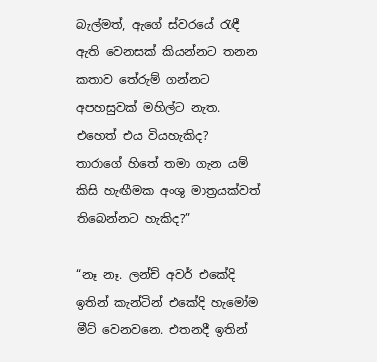බැල්මත්, ඇගේ ස්වරයේ රැඳී ඇති වෙනසක් කියන්නට තනන කතාව තේරුම් ගන්නට අපහසුවක් මහිල්ට නැත. එහෙත් එය වියහැකිද?  තාරාගේ හිතේ තමා ගැන යම් කිසි හැඟීමක අංශු මාත්‍රයක්වත් තිබෙන්නට හැකිද?”

“නෑ නෑ. ලන්ච් අවර් එකේදි ඉතින් කැන්ටින් එකේදි හැමෝම මීට් වෙනවනෙ. එතනදී ඉතින්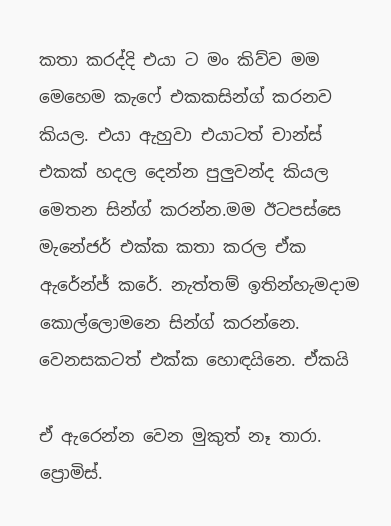කතා කරද්දි එයා ට මං කිව්ව මම මෙහෙම කැෆේ එකකසින්ග් කරනව කියල. එයා ඇහුවා එයාටත් චාන්ස් එකක් හදල දෙන්න පුලුවන්ද කියල මෙතන සින්ග් කරන්න.මම ඊටපස්සෙ මැනේජර් එක්ක කතා කරල ඒක ඇරේන්ජ් කරේ. නැත්තම් ඉතින්හැමදාම කොල්ලොමනෙ සින්ග් කරන්නෙ. වෙනසකටත් එක්ක හොඳයිනෙ. ඒකයි

ඒ ඇරෙන්න වෙන මුකුත් නෑ තාරා. ප්‍රොමිස්.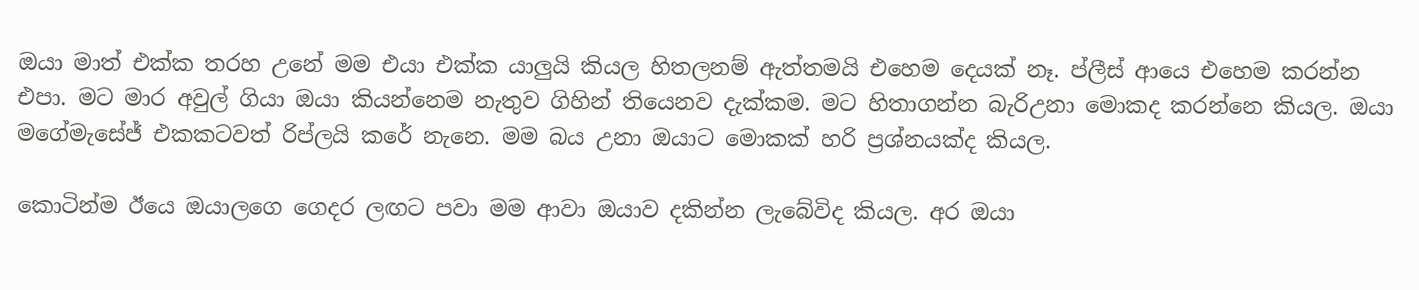ඔයා මාත් එක්ක තරහ උනේ මම එයා එක්ක යාලුයි කියල හිතලනම් ඇත්තමයි එහෙම දෙයක් නෑ. ප්ලීස් ආයෙ එහෙම කරන්න එපා. මට මාර අවුල් ගියා ඔයා කියන්නෙම නැතුව ගිහින් තියෙනව දැක්කම. මට හිතාගන්න බැරිඋනා මොකද කරන්නෙ කියල. ඔයා මගේමැසේජ් එකකටවත් රිප්ලයි කරේ නැනෙ. මම බය උනා ඔයාට මොකක් හරි ප්‍රශ්නයක්ද කියල.

කොටින්ම ඊයෙ ඔයාලගෙ ගෙදර ලඟට පවා මම ආවා ඔයාව දකින්න ලැබේවිද කියල. අර ඔයා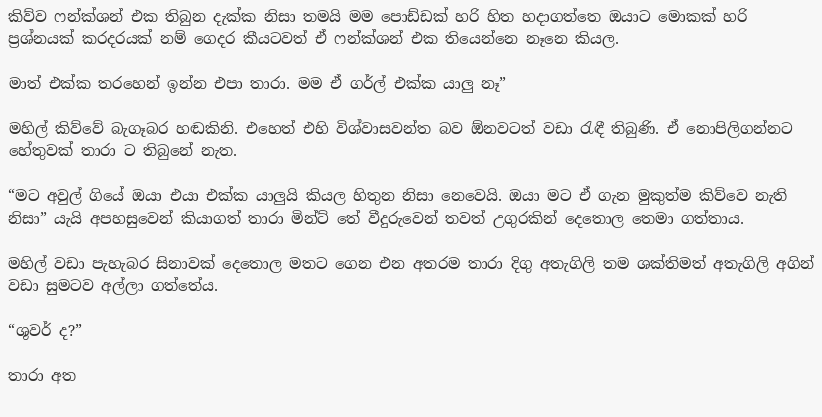කිව්ව ෆන්ක්ශන් එක තිබුන දැක්ක නිසා තමයි මම පොඩ්ඩක් හරි හිත හදාගත්තෙ ඔයාට මොකක් හරි ප්‍රශ්නයක් කරදරයක් නම් ගෙදර කීයටවත් ඒ ෆන්ක්ශන් එක තියෙන්නෙ නෑනෙ කියල.

මාත් එක්ක තරහෙන් ඉන්න එපා තාරා. මම ඒ ගර්ල් එක්ක යාලු නෑ”

මහිල් කිව්වේ බැගෑබර හඬකිනි. එහෙත් එහි විශ්වාසවන්ත බව ඕනවටත් වඩා රැඳී තිබුණි. ඒ නොපිලිගන්නට හේතුවක් තාරා ට තිබුනේ නැත.

“මට අවුල් ගියේ ඔයා එයා එක්ක යාලුයි කියල හිතුන නිසා නෙවෙයි. ඔයා මට ඒ ගැන මුකුත්ම කිව්වෙ නැති නිසා” යැයි අපහසුවෙන් කියාගත් තාරා මින්ට් තේ වීදුරුවෙන් තවත් උගුරකින් දෙතොල තෙමා ගත්තාය.

මහිල් වඩා පැහැබර සිනාවක් දෙතොල මතට ගෙන එන අතරම තාරා දිගු අතැගිලි තම ශක්තිමත් අතැගිලි අගින් වඩා සුමටව අල්ලා ගත්තේය.

“ශුවර් ද?”

තාරා අත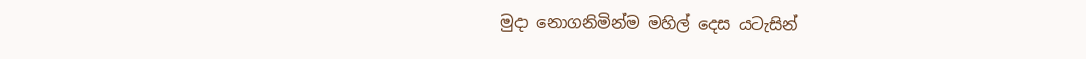මුදා නොගනිමින්ම මහිල් දෙස යටැසින්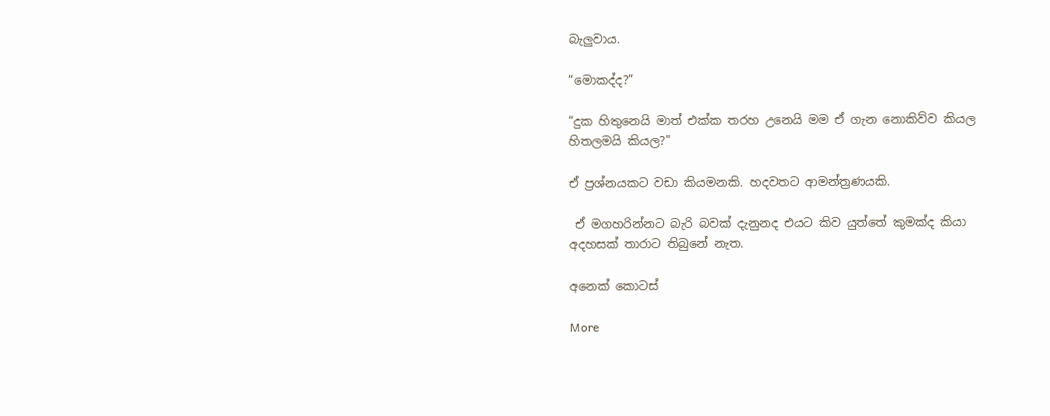බැලුවාය.

“මොකද්ද?”

“දුක හිතුනෙයි මාත් එක්ක තරහ උනෙයි මම ඒ ගැන නොකිව්ව කියල හිතලමයි කියල?”

ඒ ප්‍රශ්නයකට වඩා කියමනකි. හදවතට ආමන්ත්‍රණයකි.

 ඒ මගහරින්නට බැරි බවක් දැනුනද එයට කිව යුත්තේ කුමක්ද කියා අදහසක් තාරාට තිබුනේ නැත.

අනෙක් කොටස්

More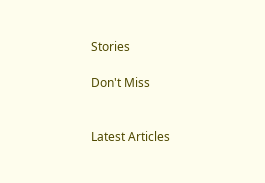Stories

Don't Miss


Latest Articles